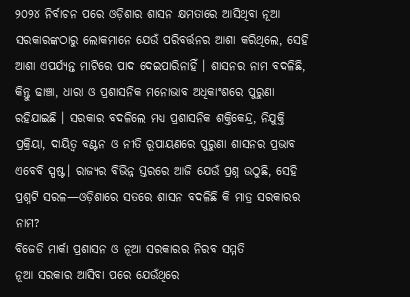୨୦୨୪ ନିର୍ବାଚନ ପରେ ଓଡ଼ିଶାର ଶାସନ କ୍ଷମତାରେ ଆସିଥିବା ନୂଆ ସରକାରଙ୍କଠାରୁ ଲୋକମାନେ ଯେଉଁ ପରିବର୍ତ୍ତନର ଆଶା କରିଥିଲେ, ସେହି ଆଶା ଏପର୍ଯ୍ୟନ୍ତ ମାଟିରେ ପାଦ ଦେଇପାରିନାହିଁ । ଶାସନର ନାମ ବଦଳିଛି, କିନ୍ତୁ ଢାଞ୍ଚା, ଧାରା ଓ ପ୍ରଶାସନିକ ମନୋଭାବ ଅଧିକାଂଶରେ ପୁରୁଣା ରହିଯାଇଛି । ସରକାର ବଦଳିଲେ ମଧ୍ୟ ପ୍ରଶାସନିକ ଶକ୍ତିକେନ୍ଦ୍ର, ନିଯୁକ୍ତି ପ୍ରକ୍ରିୟା, ଦାୟିତ୍ୱ ବଣ୍ଟନ ଓ ନୀତି ରୂପାୟଣରେ ପୁରୁଣା ଶାସନର ପ୍ରଭାବ ଏବେବି ସ୍ପଷ୍ଟ। ରାଜ୍ୟର ବିଭିନ୍ନ ସ୍ତରରେ ଆଜି ଯେଉଁ ପ୍ରଶ୍ନ ଉଠୁଛି, ସେହି ପ୍ରଶ୍ନଟି ସରଳ—ଓଡ଼ିଶାରେ ସତରେ ଶାସନ ବଦଳିଛି କି ମାତ୍ର ସରକାରର ନାମ?
ବିଜେଡି ମାର୍କା ପ୍ରଶାସନ ଓ ନୂଆ ସରକାରର ନିରବ ସମ୍ମତି
ନୂଆ ସରକାର ଆସିବା ପରେ ଯେଉଁଥିରେ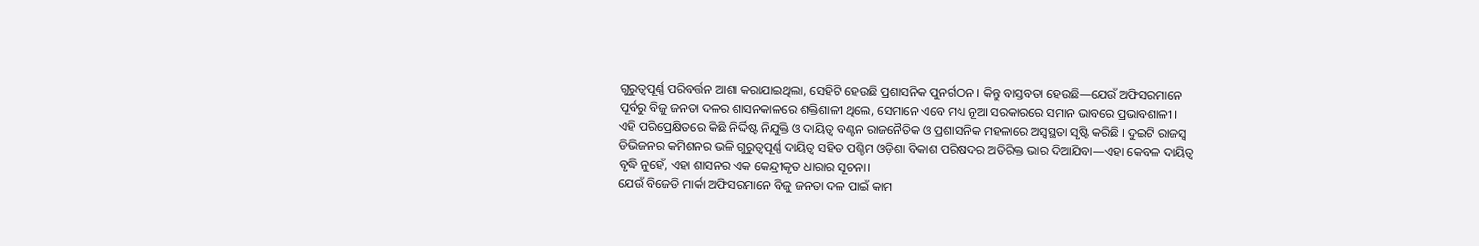ଗୁରୁତ୍ୱପୂର୍ଣ୍ଣ ପରିବର୍ତ୍ତନ ଆଶା କରାଯାଇଥିଲା, ସେହିଟି ହେଉଛି ପ୍ରଶାସନିକ ପୁନର୍ଗଠନ । କିନ୍ତୁ ବାସ୍ତବତା ହେଉଛି—ଯେଉଁ ଅଫିସରମାନେ ପୂର୍ବରୁ ବିଜୁ ଜନତା ଦଳର ଶାସନକାଳରେ ଶକ୍ତିଶାଳୀ ଥିଲେ, ସେମାନେ ଏବେ ମଧ୍ୟ ନୂଆ ସରକାରରେ ସମାନ ଭାବରେ ପ୍ରଭାବଶାଳୀ ।
ଏହି ପରିପ୍ରେକ୍ଷିତରେ କିଛି ନିର୍ଦ୍ଦିଷ୍ଟ ନିଯୁକ୍ତି ଓ ଦାୟିତ୍ୱ ବଣ୍ଟନ ରାଜନୈତିକ ଓ ପ୍ରଶାସନିକ ମହଳାରେ ଅସ୍ୱସ୍ଥତା ସୃଷ୍ଟି କରିଛି । ଦୁଇଟି ରାଜସ୍ୱ ଡିଭିଜନର କମିଶନର ଭଳି ଗୁରୁତ୍ୱପୂର୍ଣ୍ଣ ଦାୟିତ୍ୱ ସହିତ ପଶ୍ଚିମ ଓଡ଼ିଶା ବିକାଶ ପରିଷଦର ଅତିରିକ୍ତ ଭାର ଦିଆଯିବା—ଏହା କେବଳ ଦାୟିତ୍ୱ ବୃଦ୍ଧି ନୁହେଁ, ଏହା ଶାସନର ଏକ କେନ୍ଦ୍ରୀକୃତ ଧାରାର ସୂଚନା।
ଯେଉଁ ବିଜେଡି ମାର୍କା ଅଫିସରମାନେ ବିଜୁ ଜନତା ଦଳ ପାଇଁ କାମ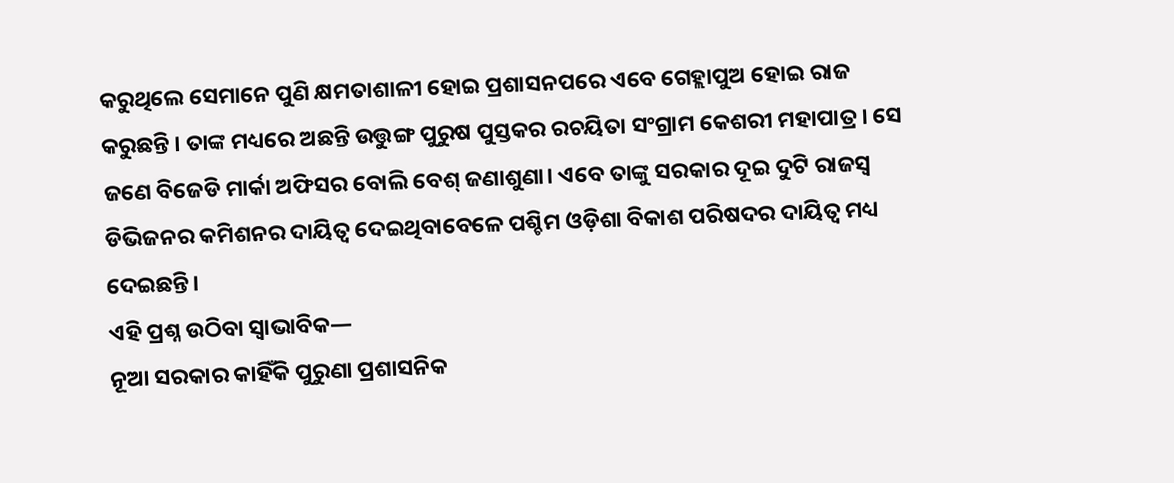କରୁଥିଲେ ସେମାନେ ପୁଣି କ୍ଷମତାଶାଳୀ ହୋଇ ପ୍ରଶାସନପରେ ଏବେ ଗେହ୍ଲାପୁଅ ହୋଇ ରାଜ କରୁଛନ୍ତି । ତାଙ୍କ ମଧ୍ୟରେ ଅଛନ୍ତି ଉତ୍ତୁଙ୍ଗ ପୁରୁଷ ପୁସ୍ତକର ରଚୟିତା ସଂଗ୍ରାମ କେଶରୀ ମହାପାତ୍ର । ସେ ଜଣେ ବିଜେଡି ମାର୍କା ଅଫିସର ବୋଲି ବେଶ୍ ଜଣାଶୁଣା। ଏବେ ତାଙ୍କୁ ସରକାର ଦୂଇ ଦୁଟି ରାଜସ୍ୱ ଡିଭିଜନର କମିଶନର ଦାୟିତ୍ୱ ଦେଇଥିବାବେଳେ ପଶ୍ଚିମ ଓଡ଼ିଶା ବିକାଶ ପରିଷଦର ଦାୟିତ୍ୱ ମଧ୍ୟ ଦେଇଛନ୍ତି।
ଏହି ପ୍ରଶ୍ନ ଉଠିବା ସ୍ୱାଭାବିକ—
ନୂଆ ସରକାର କାହିଁକି ପୁରୁଣା ପ୍ରଶାସନିକ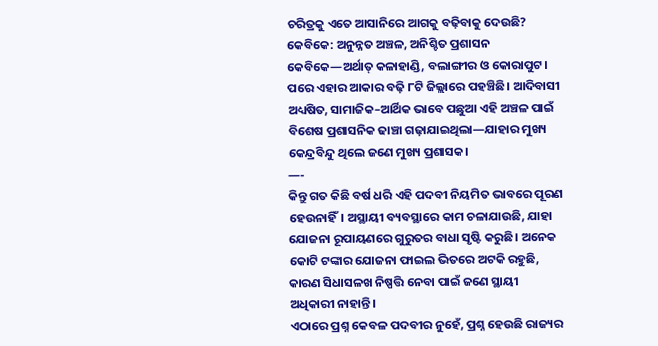ଚରିତ୍ରକୁ ଏତେ ଆସାନିରେ ଆଗକୁ ବଢ଼ିବାକୁ ଦେଉଛି?
କେବିକେ: ଅନୁନ୍ନତ ଅଞ୍ଚଳ, ଅନିଶ୍ଚିତ ପ୍ରଶାସନ
କେବିକେ—ଅର୍ଥାତ୍ କଳାହାଣ୍ଡି, ବଲାଙ୍ଗୀର ଓ କୋରାପୁଟ। ପରେ ଏହାର ଆକାର ବଢ଼ି ୮ଟି ଜିଲ୍ଲାରେ ପହଞ୍ଚିଛି। ଆଦିବାସୀ ଅଧ୍ୟଷିତ, ସାମାଜିକ–ଆର୍ଥିକ ଭାବେ ପଛୁଆ ଏହି ଅଞ୍ଚଳ ପାଇଁ ବିଶେଷ ପ୍ରଶାସନିକ ଢାଞ୍ଚା ଗଢ଼ାଯାଇଥିଲା—ଯାହାର ମୁଖ୍ୟ କେନ୍ଦ୍ରବିନ୍ଦୁ ଥିଲେ ଜଣେ ମୁଖ୍ୟ ପ୍ରଶାସକ।
—-
କିନ୍ତୁ ଗତ କିଛି ବର୍ଷ ଧରି ଏହି ପଦବୀ ନିୟମିତ ଭାବରେ ପୂରଣ ହେଉନାହିଁ। ଅସ୍ଥାୟୀ ବ୍ୟବସ୍ଥାରେ କାମ ଚଳାଯାଉଛି, ଯାହା ଯୋଜନା ରୂପାୟଣରେ ଗୁରୁତର ବାଧା ସୃଷ୍ଟି କରୁଛି। ଅନେକ କୋଟି ଟଙ୍କାର ଯୋଜନା ଫାଇଲ ଭିତରେ ଅଟକି ରହୁଛି, କାରଣ ସିଧାସଳଖ ନିଷ୍ପତ୍ତି ନେବା ପାଇଁ ଜଣେ ସ୍ଥାୟୀ ଅଧିକାରୀ ନାହାନ୍ତି।
ଏଠାରେ ପ୍ରଶ୍ନ କେବଳ ପଦବୀର ନୁହେଁ, ପ୍ରଶ୍ନ ହେଉଛି ରାଜ୍ୟର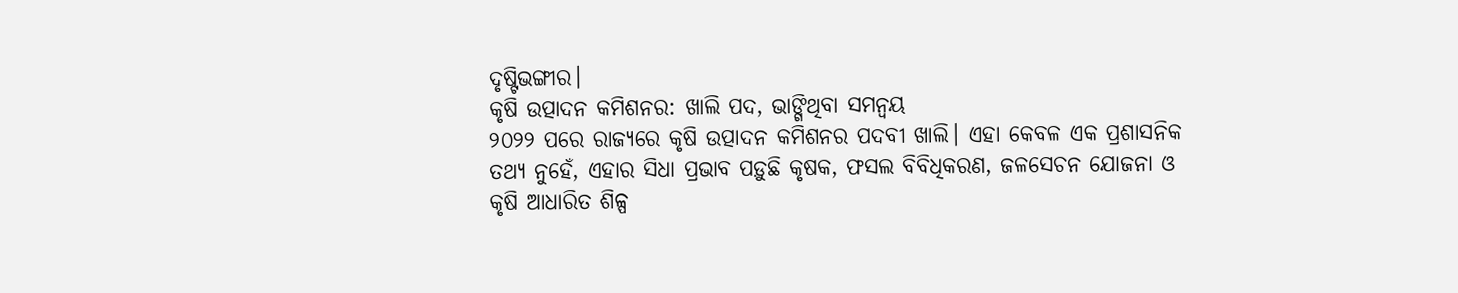ଦୃଷ୍ଟିଭଙ୍ଗୀର।
କୃଷି ଉତ୍ପାଦନ କମିଶନର: ଖାଲି ପଦ, ଭାଙ୍ଗିଥିବା ସମନ୍ୱୟ
୨୦୨୨ ପରେ ରାଜ୍ୟରେ କୃଷି ଉତ୍ପାଦନ କମିଶନର ପଦବୀ ଖାଲି। ଏହା କେବଳ ଏକ ପ୍ରଶାସନିକ ତଥ୍ୟ ନୁହେଁ, ଏହାର ସିଧା ପ୍ରଭାବ ପଡ଼ୁଛି କୃଷକ, ଫସଲ ବିବିଧିକରଣ, ଜଳସେଚନ ଯୋଜନା ଓ କୃଷି ଆଧାରିତ ଶିଳ୍ପ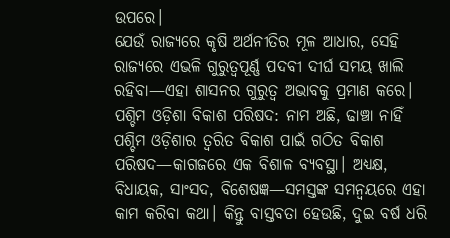ଉପରେ।
ଯେଉଁ ରାଜ୍ୟରେ କୃଷି ଅର୍ଥନୀତିର ମୂଳ ଆଧାର, ସେହି ରାଜ୍ୟରେ ଏଭଳି ଗୁରୁତ୍ୱପୂର୍ଣ୍ଣ ପଦବୀ ଦୀର୍ଘ ସମୟ ଖାଲି ରହିବା—ଏହା ଶାସନର ଗୁରୁତ୍ୱ ଅଭାବକୁ ପ୍ରମାଣ କରେ।
ପଶ୍ଚିମ ଓଡ଼ିଶା ବିକାଶ ପରିଷଦ: ନାମ ଅଛି, ଢାଞ୍ଚା ନାହିଁ
ପଶ୍ଚିମ ଓଡ଼ିଶାର ତ୍ବରିତ ବିକାଶ ପାଇଁ ଗଠିତ ବିକାଶ ପରିଷଦ—କାଗଜରେ ଏକ ବିଶାଳ ବ୍ୟବସ୍ଥା। ଅଧ୍ୟକ୍ଷ, ବିଧାୟକ, ସାଂସଦ, ବିଶେଷଜ୍ଞ—ସମସ୍ତଙ୍କ ସମନ୍ୱୟରେ ଏହା କାମ କରିବା କଥା। କିନ୍ତୁ ବାସ୍ତବତା ହେଉଛି, ଦୁଇ ବର୍ଷ ଧରି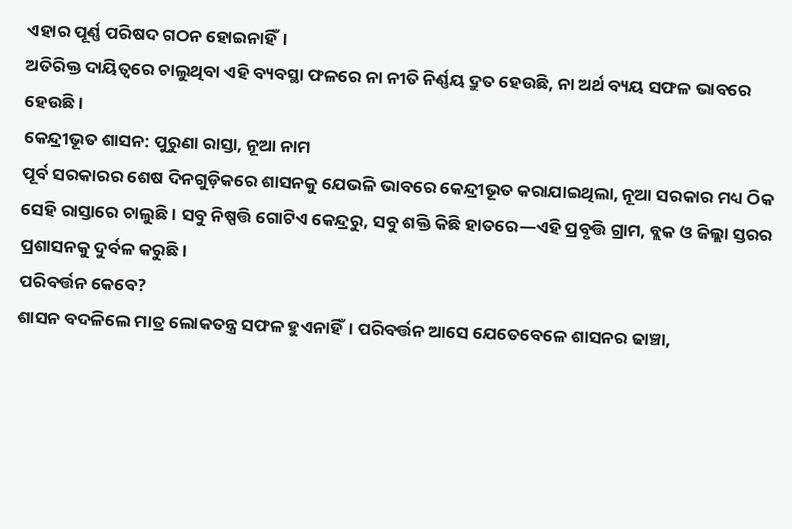ଏହାର ପୂର୍ଣ୍ଣ ପରିଷଦ ଗଠନ ହୋଇନାହିଁ।
ଅତିରିକ୍ତ ଦାୟିତ୍ୱରେ ଚାଲୁଥିବା ଏହି ବ୍ୟବସ୍ଥା ଫଳରେ ନା ନୀତି ନିର୍ଣ୍ଣୟ ଦ୍ରୁତ ହେଉଛି, ନା ଅର୍ଥ ବ୍ୟୟ ସଫଳ ଭାବରେ ହେଉଛି।
କେନ୍ଦ୍ରୀଭୂତ ଶାସନ: ପୁରୁଣା ରାସ୍ତା, ନୂଆ ନାମ
ପୂର୍ବ ସରକାରର ଶେଷ ଦିନଗୁଡ଼ିକରେ ଶାସନକୁ ଯେଭଳି ଭାବରେ କେନ୍ଦ୍ରୀଭୂତ କରାଯାଇଥିଲା, ନୂଆ ସରକାର ମଧ୍ୟ ଠିକ ସେହି ରାସ୍ତାରେ ଚାଲୁଛି। ସବୁ ନିଷ୍ପତ୍ତି ଗୋଟିଏ କେନ୍ଦ୍ରରୁ, ସବୁ ଶକ୍ତି କିଛି ହାତରେ—ଏହି ପ୍ରବୃତ୍ତି ଗ୍ରାମ, ବ୍ଲକ ଓ ଜିଲ୍ଲା ସ୍ତରର ପ୍ରଶାସନକୁ ଦୁର୍ବଳ କରୁଛି।
ପରିବର୍ତ୍ତନ କେବେ?
ଶାସନ ବଦଳିଲେ ମାତ୍ର ଲୋକତନ୍ତ୍ର ସଫଳ ହୁଏନାହିଁ। ପରିବର୍ତ୍ତନ ଆସେ ଯେତେବେଳେ ଶାସନର ଢାଞ୍ଚା,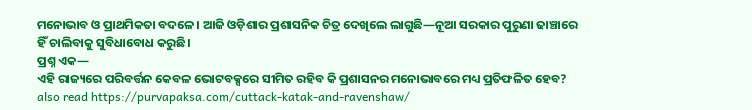ମନୋଭାବ ଓ ପ୍ରାଥମିକତା ବଦଳେ। ଆଜି ଓଡ଼ିଶାର ପ୍ରଶାସନିକ ଚିତ୍ର ଦେଖିଲେ ଲାଗୁଛି—ନୂଆ ସରକାର ପୁରୁଣା ଢାଞ୍ଚାରେ ହିଁ ଚାଲିବାକୁ ସୁବିଧାବୋଧ କରୁଛି।
ପ୍ରଶ୍ନ ଏକ—
ଏହି ରାଜ୍ୟରେ ପରିବର୍ତ୍ତନ କେବଳ ଭୋଟବକ୍ସରେ ସୀମିତ ରହିବ କି ପ୍ରଶାସନର ମନୋଭାବରେ ମଧ୍ୟ ପ୍ରତିଫଳିତ ହେବ?
also read https://purvapaksa.com/cuttack-katak-and-ravenshaw/